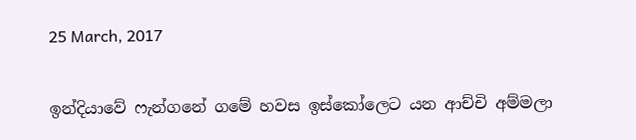25 March, 2017

ඉන්දියාවේ ෆැන්ගනේ ගමේ හවස ඉස්කෝලෙට යන ආච්චි අම්මලා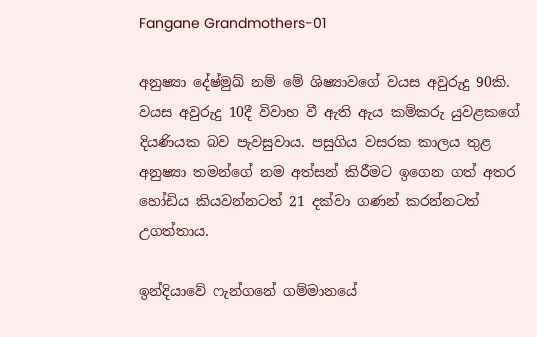Fangane Grandmothers-01

අනුෂ්‍යා දේෂ්මුඛ් නම් මේ ශිෂ්‍යාවගේ වයස අවුරුදු 90කි. වයස අවුරුදු 10දී විවාහ වී ඇති ඇය කම්කරු යුවළකගේ දියණියක බව පැවසුවාය. පසුගිය වසරක කාලය තුළ අනුෂ්‍යා තමන්ගේ නම අත්සන් කිරීමට ඉගෙන ගත් අතර හෝඩිය කියවන්නටත් 21 දක්වා ගණන් කරන්නටත් උගත්තාය.

ඉන්දියාවේ ෆැන්ගනේ ගම්මානයේ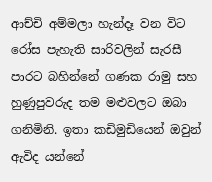ආච්චි අම්මලා හැන්දෑ වන විට රෝස පැහැති සාරිවලින් සැරසී පාරට බහින්නේ ගණක රාමු සහ හුණුපුවරුද තම මළුවලට ඔබා ගනිමිනි. ඉතා කඩිමුඩියෙන් ඔවුන් ඇවිද යන්නේ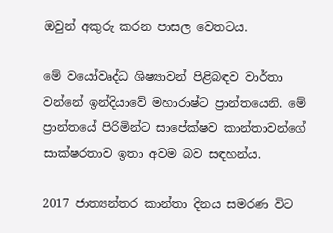ඔවුන් අකුරු කරන පාසල වෙතටය.

මේ වයෝවෘද්ධ ශිෂ්‍යාවන් පිළිබඳව වාර්තා වන්නේ ඉන්දියාවේ මහාරාෂ්ට ප්‍රාන්තයෙනි. මේ ප්‍රාන්තයේ පිරිමින්ට සාපේක්ෂව කාන්තාවන්ගේ සාක්ෂරතාව ඉතා අවම බව සඳහන්ය.

2017 ජාත්‍යන්තර කාන්තා දිනය සමරණ විට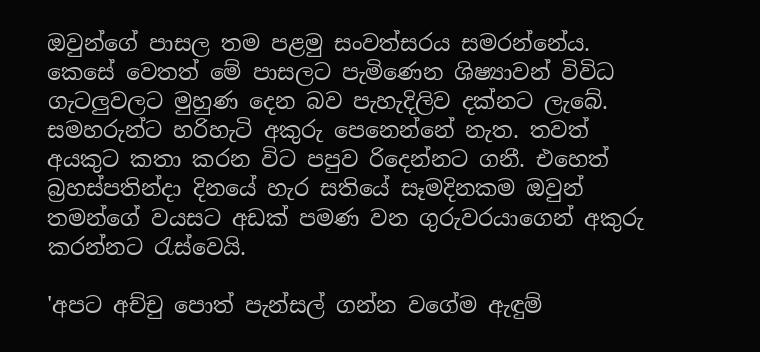ඔවුන්ගේ පාසල තම පළමු සංවත්සරය සමරන්නේය. කෙසේ වෙතත් මේ පාසලට පැමිණෙන ශිෂ්‍යාවන් විවිධ ගැටලුවලට මුහුණ දෙන බව පැහැදිලිව දක්නට ලැබේ. සමහරුන්ට හරිහැටි අකුරු පෙනෙන්නේ නැත. තවත් අයකුට කතා කරන විට පපුව රිදෙන්නට ගනී. එහෙත් බ්‍රහස්පතින්දා දිනයේ හැර සතියේ සෑමදිනකම ඔවුන් තමන්ගේ වයසට අඩක් පමණ වන ගුරුවරයාගෙන් අකුරු කරන්නට රැස්වෙයි.

'අපට අච්චු පොත් පැන්සල් ගන්න වගේම ඇඳුම්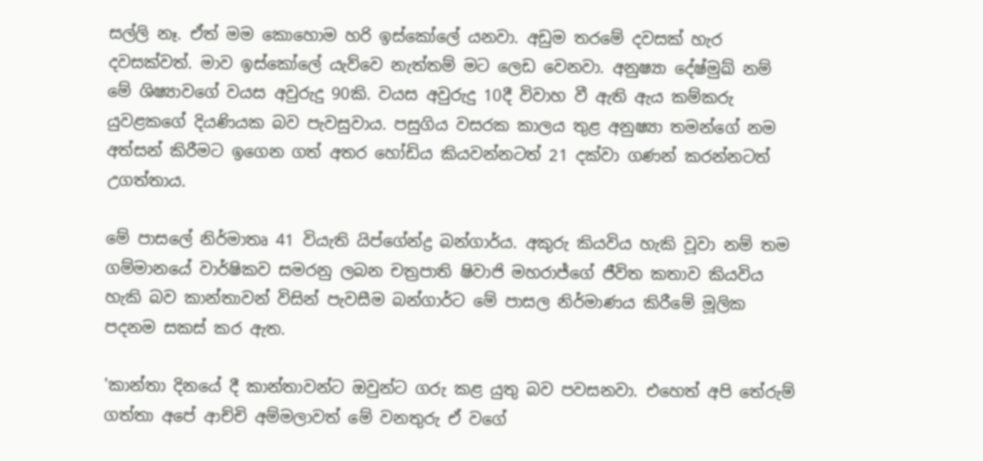සල්ලි නෑ. ඒත් මම කොහොම හරි ඉස්කෝලේ යනවා. අඩුම තරමේ දවසක් හැර දවසක්වත්‍. මාව ඉස්කෝලේ යැව්වෙ නැත්තම් මට ලෙඩ වෙනවා. අනුෂ්‍යා දේෂ්මුඛ් නම් මේ ශිෂ්‍යාවගේ වයස අවුරුදු 90කි. වයස අවුරුදු 10දී විවාහ වී ඇති ඇය කම්කරු යුවළකගේ දියණියක බව පැවසුවාය. පසුගිය වසරක කාලය තුළ අනුෂ්‍යා තමන්ගේ නම අත්සන් කිරීමට ඉගෙන ගත් අතර හෝඩිය කියවන්නටත් 21 දක්වා ගණන් කරන්නටත් උගත්තාය.

මේ පාසලේ නිර්මාතෘ 41 වියැති යිප්ගේන්ද්‍ර බන්ගාර්ය. අකුරු කියවිය හැකි වූවා නම් තම ගම්මානයේ වාර්ෂිකව සමරනු ලබන චත්‍රපාති ෂිවාජි මහරාජ්ගේ ජීවිත කතාව කියවිය හැකි බව කාන්තාවන් විසින් පැවසීම බන්ගාර්ට මේ පාසල නිර්මාණය කිරීමේ මූලික පදනම සකස් කර ඇත.

'කාන්තා දිනයේ දී කාන්තාවන්ට ඔවුන්ට ගරු කළ යුතු බව පවසනවා. එහෙත් අපි තේරුම් ගත්තා අපේ ආච්චි අම්මලාවත් මේ වනතුරු ඒ වගේ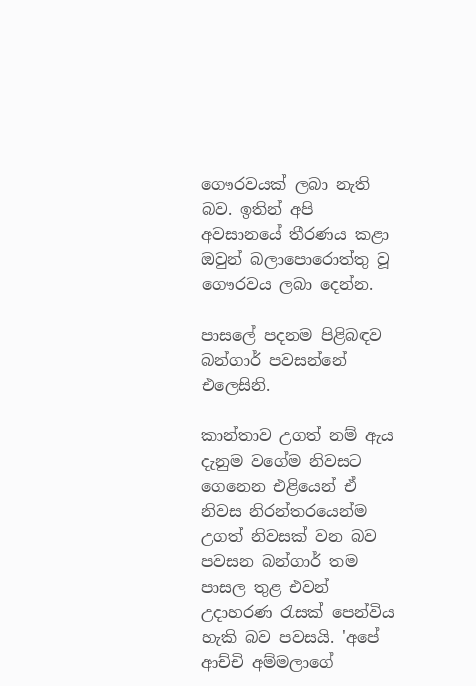ගෞරවයක් ලබා නැති බව. ඉතින් අපි අවසානයේ තීරණය කළා ඔවුන් බලාපොරොත්තු වූ ගෞරවය ලබා දෙන්න.

පාසලේ පදනම පිළිබඳව බන්ගාර් පවසන්නේ එලෙසිනි.

කාන්තාව උගත් නම් ඇය දැනුම වගේම නිවසට ගෙනෙන එළියෙන් ඒ නිවස නිරන්තරයෙන්ම උගත් නිවසක් වන බව පවසන බන්ගාර් තම පාසල තුළ එවන් උදාහරණ රැසක් පෙන්විය හැකි බව පවසයි. 'අපේ ආච්චි අම්මලාගේ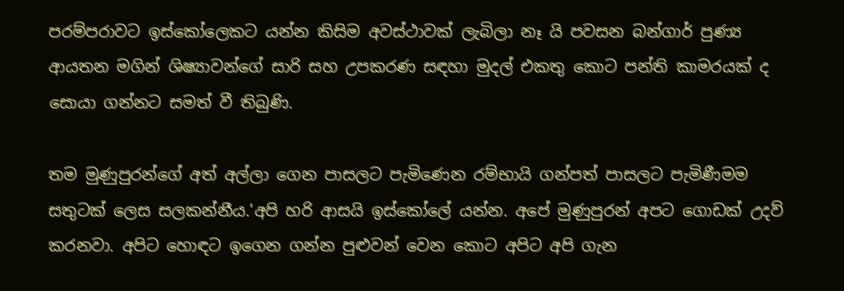පරම්පරාවට ඉස්කෝලෙකට යන්න කිසිම අවස්ථාවක් ලැබිලා නෑ යි පවසන බන්ගාර් පුණ්‍ය ආයතන මගින් ශිෂ්‍යාවන්ගේ සාරි සහ උපකරණ සඳහා මුදල් එකතු කොට පන්ති කාමරයක් ද සොයා ගන්නට සමත් වී තිබුණි.

තම මුණුපුරන්ගේ අත් අල්ලා ගෙන පාසලට පැමිණෙන රම්භායි ගන්පත් පාසලට පැමිණීමම සතුටක් ලෙස සලකන්නීය.'අපි හරි ආසයි ඉස්කෝලේ යන්න. අපේ මුණුපුරන් අපට ගොඩක් උදව් කරනවා. අපිට හොඳට ඉගෙන ගන්න පුළුවන් වෙන කොට අපිට අපි ගැන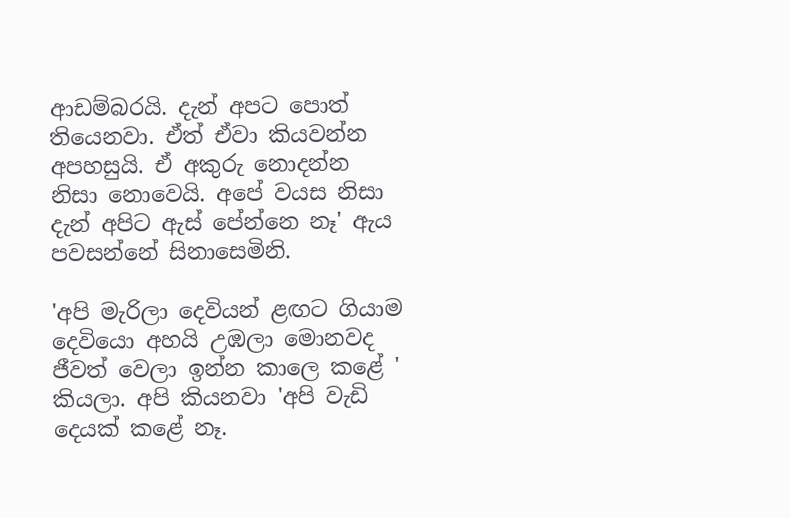ආඩම්බරයි. දැන් අපට පොත් තියෙනවා. ඒත් ඒවා කියවන්න අපහසුයි. ඒ අකුරු නොදන්න නිසා නොවෙයි. අපේ වයස නිසා දැන් අපිට ඇස් පේන්නෙ නෑ' ඇය පවසන්නේ සිනාසෙමිනි.

'අපි මැරිලා දෙවියන් ළඟට ගියාම දෙවියො අහයි උඹලා මොනවද ජීවත් වෙලා ඉන්න කාලෙ කළේ ' කියලා. අපි කියනවා 'අපි වැඩි දෙයක් කළේ නෑ.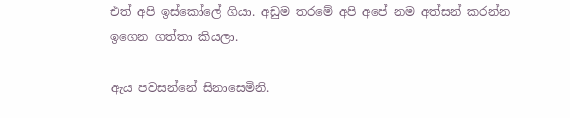එත් අපි ඉස්කෝලේ ගියා. අඩුම තරමේ අපි අපේ නම අත්සන් කරන්න ඉගෙන ගත්තා කියලා.

ඇය පවසන්නේ සිනාසෙමිනි.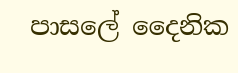පාසලේ දෛනික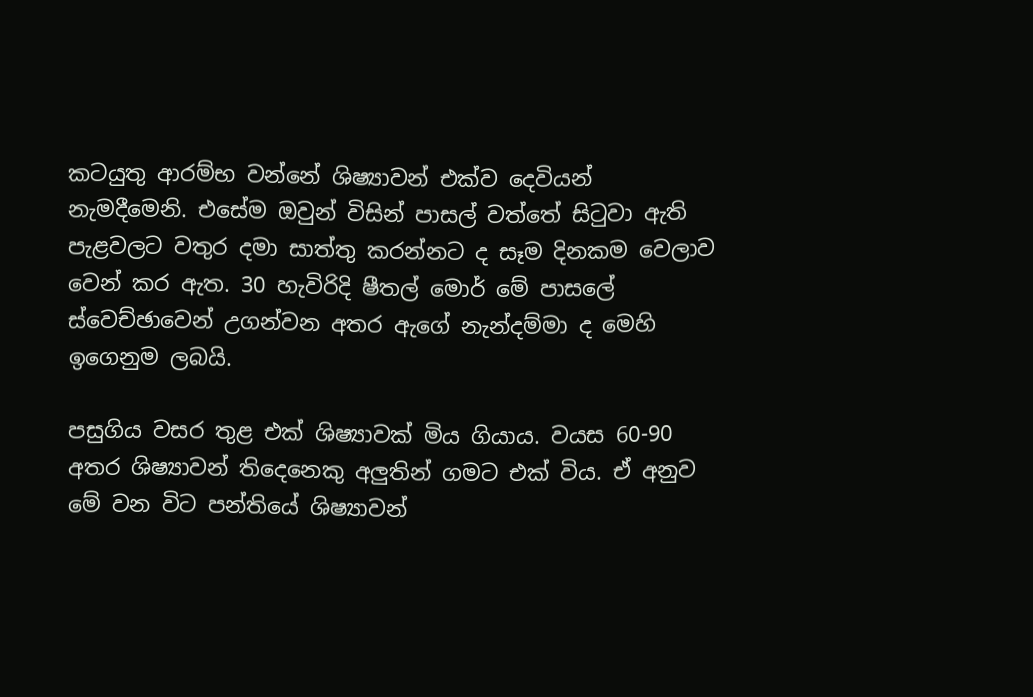කටයුතු ආරම්භ වන්නේ ශිෂ්‍යාවන් එක්ව දෙවියන් නැමදීමෙනි. එසේම ඔවුන් විසින් පාසල් වත්තේ සිටුවා ඇති පැළවලට වතුර දමා සාත්තු කරන්නට ද සෑම දිනකම වෙලාව වෙන් කර ඇත. 30 හැවිරිදි ෂීතල් මොර් මේ පාසලේ ස්වෙච්ඡාවෙන් උගන්වන අතර ඇගේ නැන්දම්මා ද මෙහි ඉගෙනුම ලබයි.

පසුගිය වසර තුළ එක් ශිෂ්‍යාවක් මිය ගියාය. වයස 60-90 අතර ශිෂ්‍යාවන් තිදෙනෙකු අලුතින් ගමට එක් විය. ඒ අනුව මේ වන විට පන්තියේ ශිෂ්‍යාවන්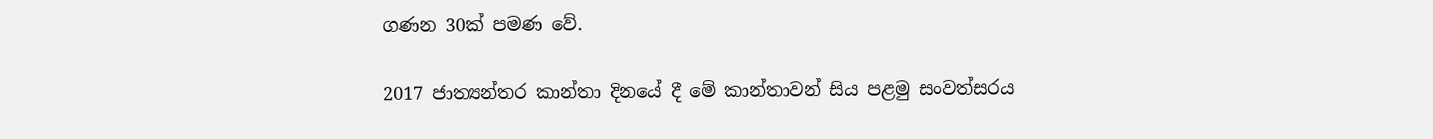ගණන 30ක් පමණ වේ.

2017 ජාත්‍යන්තර කාන්තා දිනයේ දී මේ කාන්තාවන් සිය පළමු සංවත්සරය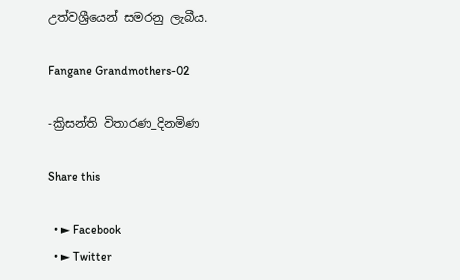උත්වශ්‍රීයෙන් සමරනු ලැබීය.

Fangane Grandmothers-02

-ක්‍රිසන්ති විතාරණ_දිනමිණ

Share this

  • ► Facebook
  • ► Twitter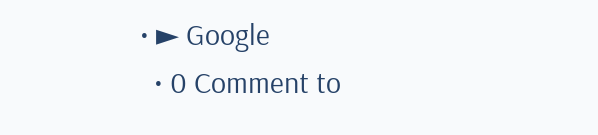• ► Google
  • 0 Comment to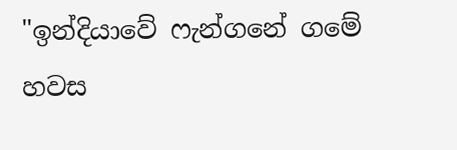"ඉන්දියාවේ ෆැන්ගනේ ගමේ හවස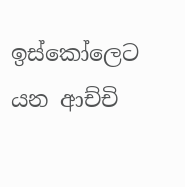ඉස්කෝලෙට යන ආච්චි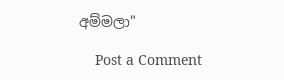අම්මලා"

    Post a Comment